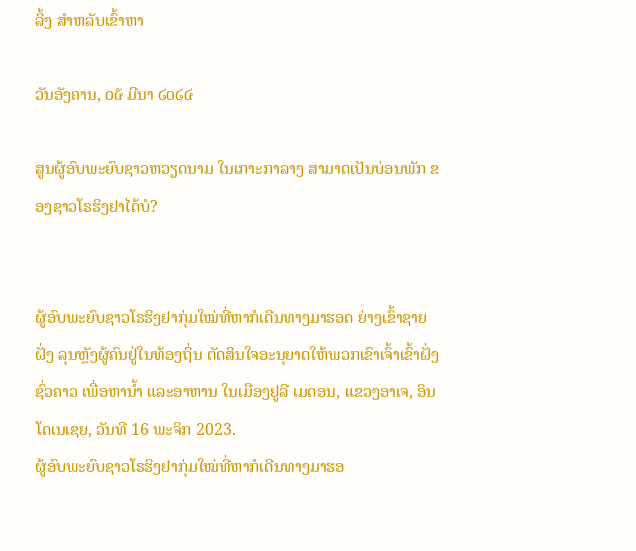ລິ້ງ ສຳຫລັບເຂົ້າຫາ

ວັນອັງຄານ, ໐໕ ມີນາ ໒໐໒໔

ສູນຜູ້ອົບພະຍົບຊາວຫວຽດນາມ ໃນເກາະກາລາງ ສາມາດເປັນບ່ອນພັກ ຂອງຊາວໂຣຮິງຢາໄດ້ບໍ?


ຜູ້ອົບພະຍົບຊາວໂຣຮິງຢາກຸ່ມໃໝ່ທີ່ຫາກໍເດີນທາງມາຮອດ ຍ່າງເຂົ້າຊາຍຝັ່ງ ລຸນຫຼັງຜູ້ຄົນຢູ່ໃນທ້ອງຖິ່ນ ຕັດສິນໃຈອະນຸຍາດໃຫ້ພວກເຂົາເຈົ້າເຂົ້າຝັ່ງຊົ່ວຄາວ ເພື່ອຫານໍ້າ ແລະອາຫານ ໃນເມືອງຢູລີ ເມດອນ, ແຂວງອາເຈ, ອິນໂດເນເຊຍ, ວັນທີ 16 ພະຈິກ 2023.
ຜູ້ອົບພະຍົບຊາວໂຣຮິງຢາກຸ່ມໃໝ່ທີ່ຫາກໍເດີນທາງມາຮອ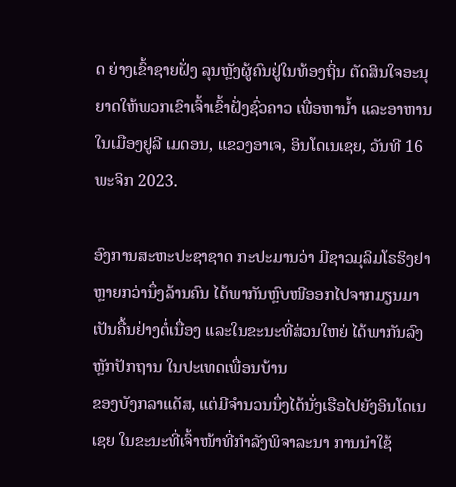ດ ຍ່າງເຂົ້າຊາຍຝັ່ງ ລຸນຫຼັງຜູ້ຄົນຢູ່ໃນທ້ອງຖິ່ນ ຕັດສິນໃຈອະນຸຍາດໃຫ້ພວກເຂົາເຈົ້າເຂົ້າຝັ່ງຊົ່ວຄາວ ເພື່ອຫານໍ້າ ແລະອາຫານ ໃນເມືອງຢູລີ ເມດອນ, ແຂວງອາເຈ, ອິນໂດເນເຊຍ, ວັນທີ 16 ພະຈິກ 2023.

ອົງການສະຫະປະຊາຊາດ ກະປະມານວ່າ ມີຊາວມຸລິມໂຣຮິງຢາຫຼາຍກວ່ານຶ່ງລ້ານຄົນ ໄດ້ພາກັນຫຼົບໜີອອກໄປຈາກມຽນມາ ເປັນຄື້ນຢ່າງຕໍ່ເນື່ອງ ແລະໃນຂະນະທີ່ສ່ວນໃຫຍ່ ໄດ້ພາກັນລົງຫຼັກປັກຖານ ໃນປະເທດເພື່ອນບ້ານ
ຂອງບັງກລາແດັສ, ແຕ່ມີຈຳນວນນຶ່ງໄດ້ນັ່ງເຮືອໄປຍັງອິນໂດເນເຊຍ ໃນຂະນະທີ່ເຈົ້າໜ້າທີ່ກຳລັງພິຈາລະນາ ການນໍາໃຊ້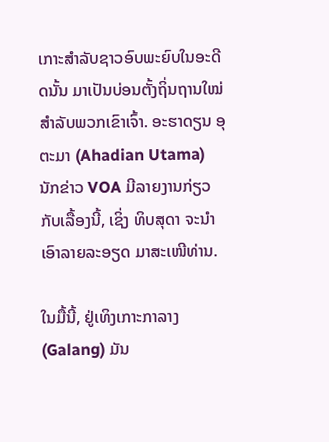ເກາະສໍາລັບຊາວອົບພະຍົບໃນອະດີດນັ້ນ ມາເປັນບ່ອນຕັ້ງຖິ່ນຖານໃໝ່ ສໍາລັບພວກເຂົາເຈົ້າ. ອະຮາດຽນ ອຸຕະມາ (Ahadian Utama) ນັກຂ່າວ VOA ມີລາຍງານກ່ຽວກັບເລື້ອງນີ້, ເຊິ່ງ ທິບສຸດາ ຈະນຳເອົາລາຍລະອຽດ ມາສະເໜີທ່ານ.

ໃນມື້ນີ້, ຢູ່ເທິງເກາະກາລາງ (Galang) ມັນ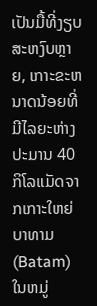ເປັນມື້ທີ່ງຽບສະຫງົບຫຼາຍ, ເກາະຂະຫນາດນ້ອຍທີ່ມີໄລຍະຫ່າງປະມານ 40 ກິໂລແມັດຈາກເກາະໃຫຍ່ ບາທາມ (Batam) ໃນຫມູ່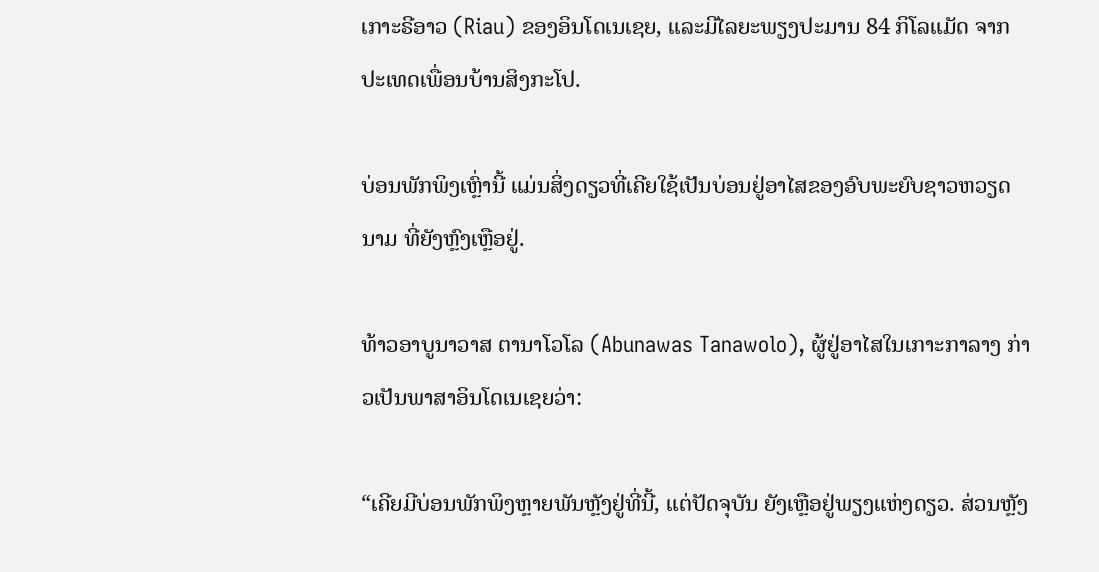ເກາະຣີອາວ (Riau) ຂອງອິນໂດເນເຊຍ, ແລະມີໄລຍະພຽງປະມານ 84 ກິໂລແມັດ ຈາກປະເທດເພື່ອນບ້ານສິງກະໂປ.

ບ່ອນພັກພິງເຫຼົ່ານີ້ ແມ່ນສິ່ງດຽວທີ່ເຄີຍໃຊ້ເປັນບ່ອນຢູ່ອາໄສຂອງອົບພະຍົບຊາວຫວຽດນາມ ທີ່ຍັງຫຼົງເຫຼືອຢູ່.

ທ້າວອາບູນາວາສ ຕານາໂວໂລ (Abunawas Tanawolo), ຜູ້ຢູ່ອາໄສໃນເກາະກາລາງ ກ່າວເປັນພາສາອິນໂດເນເຊຍວ່າ:

“ເຄີຍມີບ່ອນພັກພິງຫຼາຍພັນຫຼັງຢູ່ທີ່ນີ້, ແຕ່ປັດຈຸບັນ ຍັງເຫຼືອຢູ່ພຽງແຫ່ງດຽວ. ສ່ວນຫຼັງ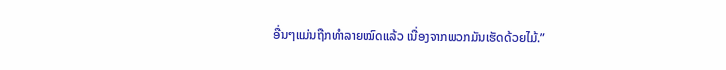ອື່ນໆແມ່ນຖືກທໍາລາຍໝົດແລ້ວ ເນື່ອງຈາກພວກມັນເຮັດດ້ວຍໄມ້.”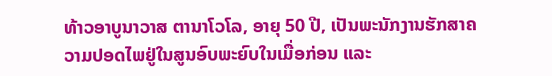ທ້າວອາບູນາວາສ ຕານາໂວໂລ, ອາຍຸ 50 ປີ, ເປັນພະນັກງານຮັກສາຄວາມປອດໄພຢູ່ໃນສູນອົບພະຍົບໃນເມື່ອກ່ອນ ແລະ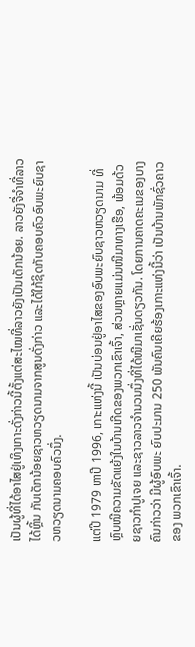ເປັນຜູ້ທີ່ໄດ້ອາໄສຢູ່ເທິງເກາະດັ່ງກ່າວນີ້ຕັ້ງແຕ່ສະໄໝທີ່ລາວຍັງເປັນເດັກນ້ອຍ. ລາວຍັງຈື່ຈຳທີ່ລາວໄດ້ຫຼິ້ນ ກັບເດັກນ້ອຍຊາວຫວຽດນາມຈາກສູນດັ່ງກ່າວ ແລະໄດ້ໃກ້ຊິດກັບຄອບຄົວອົບພະຍົບຊາວຫວຽດນາມຄອບຄົວນຶ່ງ.

ແຕ່ປີ 1979 ຫາປີ 1996, ເກາະແຫ່ງນີ້ ເປັນບ່ອນຢູ່ອາໄສຂອງອົບພະຍົບຊາວຫວຽດນາມ ທີ່ຫຼົບໜີຄວາມຂັດແຍ້ງໃນບ້ານເກີດຂອງພວກເຂົາເຈົ້າ, ສ່ວນຫຼາຍແມ່ນໜີມາທາງເຮືອ, ພ້ອມດ້ວຍຊາວກຳປູເຈຍ ແລະຊາວລາວຈຳນວນນຶ່ງທີ່ໄດ້ໜີມາເຊັ່ນດຽວກັນ. ໂດຍການຄາດຄະເນຂອງບາງຄົນກ່າວວ່າ ມີຜູ້ອົບພະ ຍົບປະມານ 250 ພັນຄົນເຄີຍຮ້ອງເກາະແຫ່ງນີ້ວ່າ ເປັນບ້ານພັກຊົ່ວຄາວຂອງ ພວກເຂົາເຈົ້າ.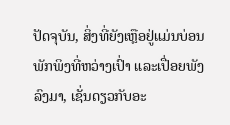ປັດຈຸບັນ, ສິ່ງທີ່ຍັງເຫຼືອຢູ່ແມ່ນບ່ອນພັກພິງທີ່ຫວ່າງເປົ່າ ແລະເປື່ອຍພັງລົງມາ, ເຊັ່ນດຽວກັບອະ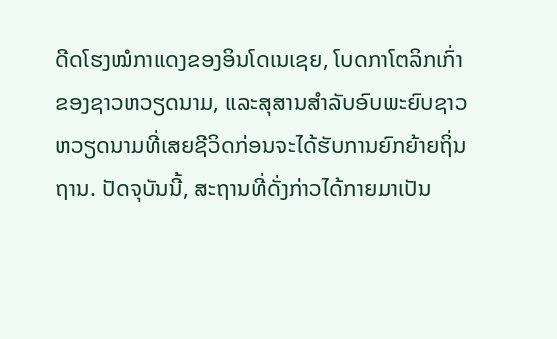ດີດໂຮງໝໍກາແດງຂອງອິນໂດເນເຊຍ, ໂບດກາໂຕລິກເກົ່າຂອງຊາວຫວຽດນາມ, ແລະສຸສານສຳລັບອົບພະຍົບຊາວຫວຽດນາມທີ່ເສຍຊີວິດກ່ອນຈະໄດ້ຮັບການຍົກຍ້າຍຖິ່ນຖານ. ປັດຈຸບັນນີ້, ສະຖານທີ່ດັ່ງກ່າວໄດ້ກາຍມາເປັນ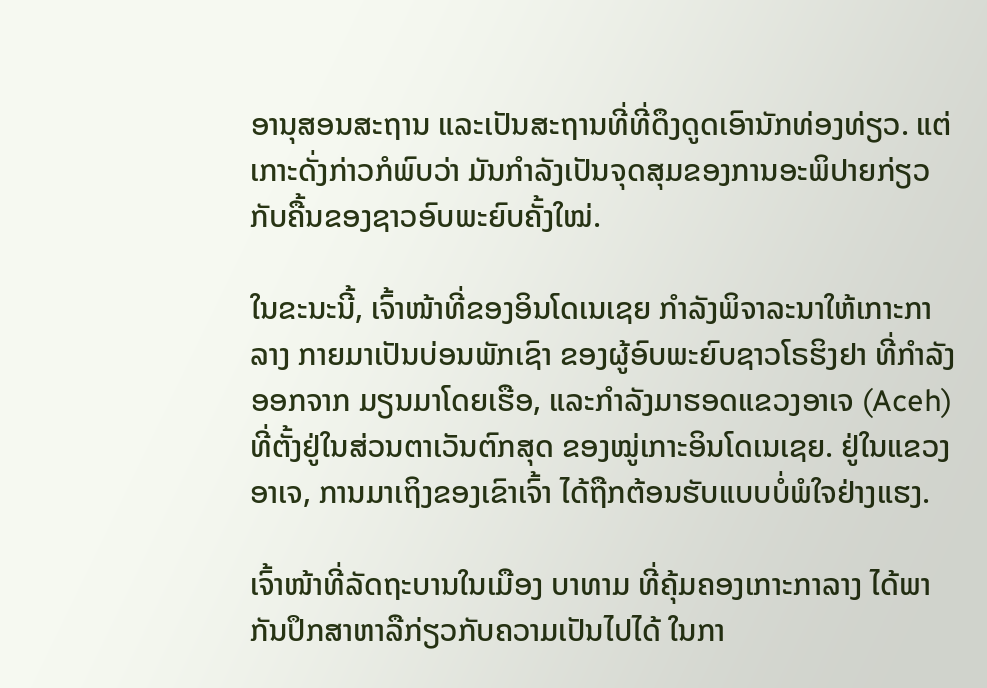ອານຸສອນສະຖານ ແລະເປັນສະຖານທີ່ທີ່ດຶງດູດເອົານັກທ່ອງທ່ຽວ. ແຕ່ ເກາະດັ່ງກ່າວກໍພົບວ່າ ມັນກໍາລັງເປັນຈຸດສຸມຂອງການອະພິປາຍກ່ຽວກັບຄື້ນຂອງຊາວອົບພະຍົບຄັ້ງໃໝ່.

ໃນຂະນະນີ້, ເຈົ້າໜ້າທີ່ຂອງອິນໂດເນເຊຍ ກໍາລັງພິຈາລະນາໃຫ້ເກາະກາລາງ ກາຍມາເປັນບ່ອນພັກເຊົາ ຂອງຜູ້ອົບພະຍົບຊາວໂຣຮິງຢາ ທີ່ກໍາລັງອອກຈາກ ມຽນມາໂດຍເຮືອ, ແລະກໍາລັງມາຮອດແຂວງອາເຈ (Aceh) ທີ່ຕັ້ງຢູ່ໃນສ່ວນຕາເວັນຕົກສຸດ ຂອງໝູ່ເກາະອິນໂດເນເຊຍ. ຢູ່ໃນແຂວງອາເຈ, ການມາເຖິງຂອງເຂົາເຈົ້າ ໄດ້ຖືກຕ້ອນຮັບແບບບໍ່ພໍໃຈຢ່າງແຮງ.

ເຈົ້າໜ້າທີ່ລັດຖະບານໃນເມືອງ ບາທາມ ທີ່ຄຸ້ມຄອງເກາະກາລາງ ໄດ້ພາກັນປຶກສາຫາລືກ່ຽວກັບຄວາມເປັນໄປໄດ້ ໃນກາ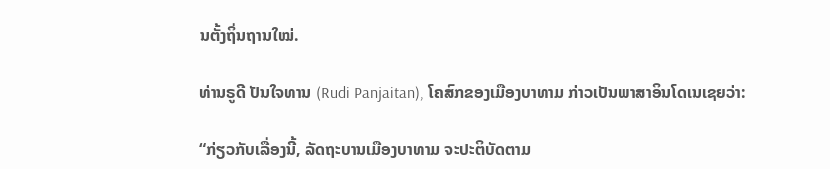ນຕັ້ງຖິ່ນຖານໃໝ່.

ທ່ານຣູດີ ປັນໃຈທານ (Rudi Panjaitan), ໂຄສົກຂອງເມືອງບາທາມ ກ່າວເປັນພາສາອິນໂດເນເຊຍວ່າ:

“ກ່ຽວກັບເລື່ອງນີ້, ລັດຖະບານເມືອງບາທາມ ຈະປະຕິບັດຕາມ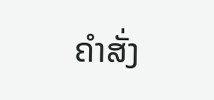ຄຳສັ່ງ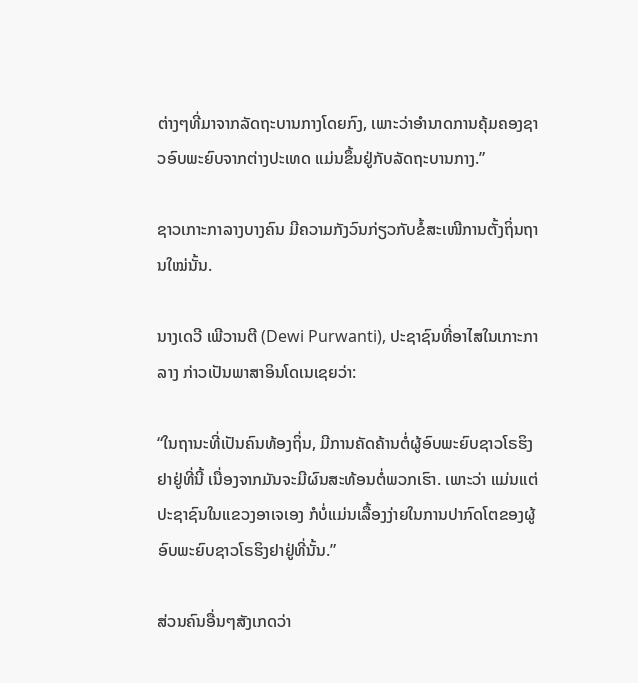ຕ່າງໆທີ່ມາຈາກລັດຖະບານກາງໂດຍກົງ, ເພາະວ່າອຳນາດການຄຸ້ມຄອງຊາວອົບພະຍົບຈາກຕ່າງປະເທດ ແມ່ນຂຶ້ນຢູ່ກັບລັດຖະບານກາງ.”

ຊາວເກາະກາລາງບາງຄົນ ມີຄວາມກັງວົນກ່ຽວກັບຂໍ້ສະເໜີການຕັ້ງຖິ່ນຖານໃໝ່ນັ້ນ.

ນາງເດວີ ເພີວານຕີ (Dewi Purwanti), ປະຊາຊົນທີ່ອາໄສໃນເກາະກາລາງ ກ່າວເປັນພາສາອິນໂດເນເຊຍວ່າ:

“ໃນຖານະທີ່ເປັນຄົນທ້ອງຖິ່ນ, ມີການຄັດຄ້ານຕໍ່ຜູ້ອົບພະຍົບຊາວໂຣຮິງຢາຢູ່ທີ່ນີ້ ເນື່ອງຈາກມັນຈະມີຜົນສະທ້ອນຕໍ່ພວກເຮົາ. ເພາະວ່າ ແມ່ນແຕ່ປະຊາຊົນໃນແຂວງອາເຈເອງ ກໍບໍ່ແມ່ນເລື້ອງງ່າຍໃນການປາກົດໂຕຂອງຜູ້ອົບພະຍົບຊາວໂຣຮິງຢາຢູ່ທີ່ນັ້ນ.”

ສ່ວນຄົນອື່ນໆສັງເກດວ່າ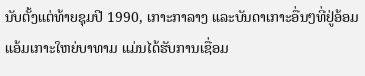ນັບຕັ້ງແຕ່ທ້າຍຊຸມປີ 1990, ເກາະກາລາງ ແລະບັນດາເກາະອື່ນໆທີ່ຢູ່ອ້ອມແອ້ມເກາະໃຫຍ່ບາທາມ ແມ່ນໄດ້ຮັບການເຊື່ອມ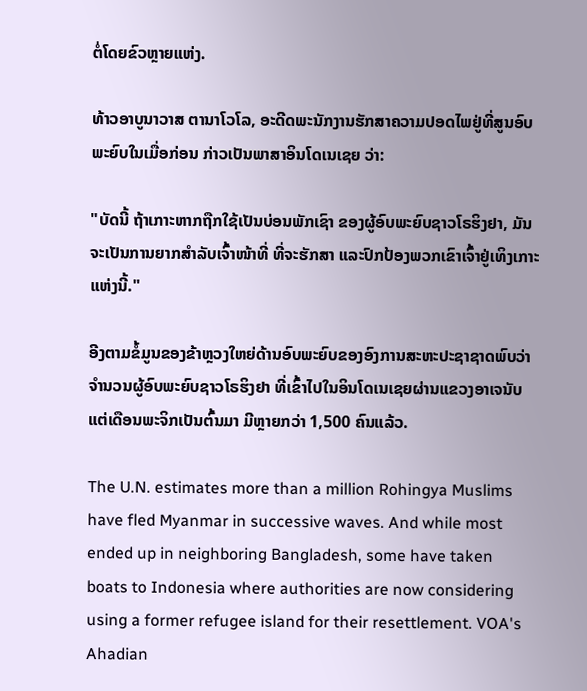ຕໍ່ໂດຍຂົວຫຼາຍແຫ່ງ.

ທ້າວອາບູນາວາສ ຕານາໂວໂລ, ອະດີດພະນັກງານຮັກສາຄວາມປອດໄພຢູ່ທີ່ສູນອົບພະຍົບໃນເມື່ອກ່ອນ ກ່າວເປັນພາສາອິນໂດເນເຊຍ ວ່າ:

"ບັດນີ້ ຖ້າເກາະຫາກຖືກໃຊ້ເປັນບ່ອນພັກເຊົາ ຂອງຜູ້ອົບພະຍົບຊາວໂຣຮິງຢາ, ມັນຈະເປັນການຍາກສໍາລັບເຈົ້າໜ້າທີ່ ທີ່ຈະຮັກສາ ແລະປົກປ້ອງພວກເຂົາເຈົ້າຢູ່ເທິງເກາະແຫ່ງນີ້."

ອີງຕາມຂໍ້ມູນຂອງຂ້າຫຼວງໃຫຍ່ດ້ານອົບພະຍົບຂອງອົງການສະຫະປະຊາຊາດພົບວ່າ ຈຳນວນຜູ້ອົບພະຍົບຊາວໂຣຮິງຢາ ທີ່ເຂົ້າໄປໃນອິນໂດເນເຊຍຜ່ານແຂວງອາເຈນັບແຕ່ເດືອນພະຈິກເປັນຕົ້ນມາ ມີຫຼາຍກວ່າ 1,500 ຄົນແລ້ວ.

The U.N. estimates more than a million Rohingya Muslims have fled Myanmar in successive waves. And while most ended up in neighboring Bangladesh, some have taken boats to Indonesia where authorities are now considering using a former refugee island for their resettlement. VOA's Ahadian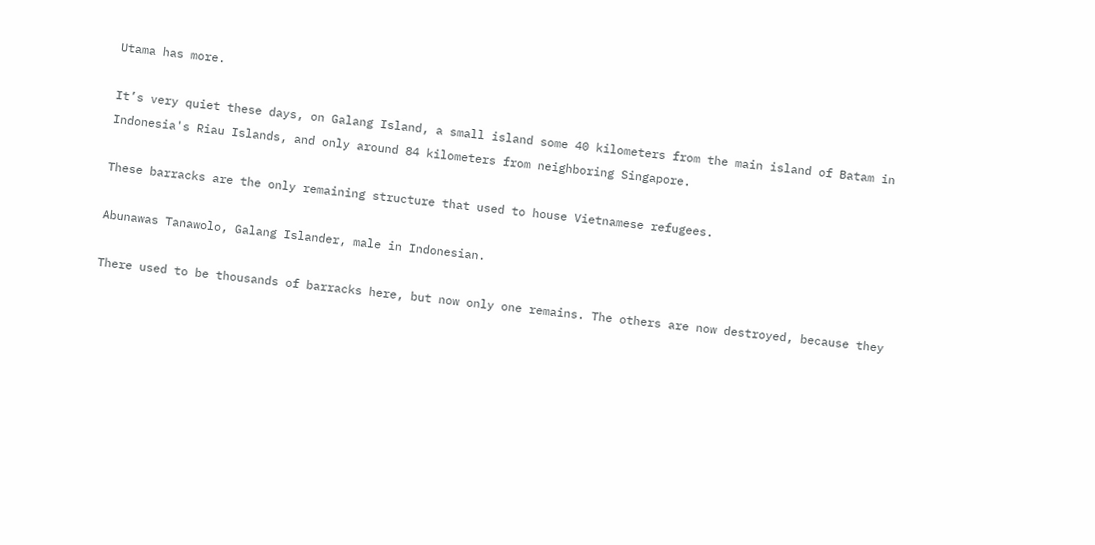Utama has more.

It’s very quiet these days, on Galang Island, a small island some 40 kilometers from the main island of Batam in Indonesia's Riau Islands, and only around 84 kilometers from neighboring Singapore.

These barracks are the only remaining structure that used to house Vietnamese refugees.

Abunawas Tanawolo, Galang Islander, male in Indonesian.

There used to be thousands of barracks here, but now only one remains. The others are now destroyed, because they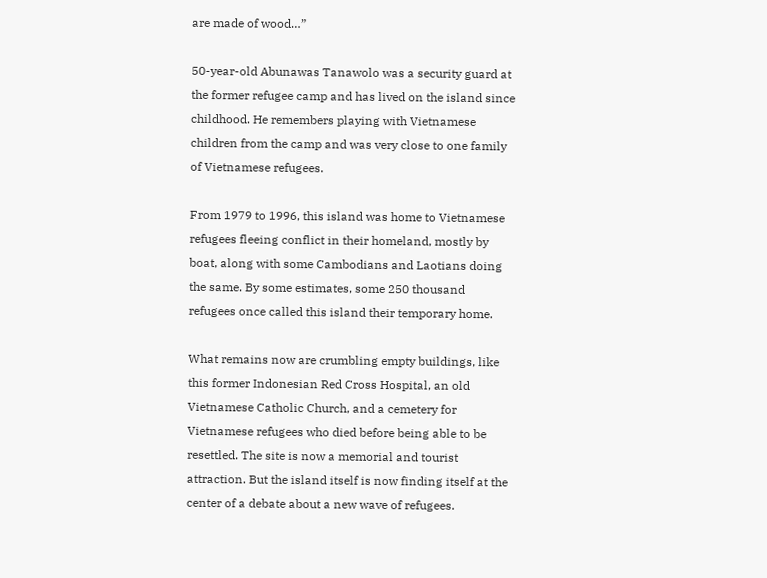are made of wood…”

50-year-old Abunawas Tanawolo was a security guard at the former refugee camp and has lived on the island since childhood. He remembers playing with Vietnamese children from the camp and was very close to one family of Vietnamese refugees.

From 1979 to 1996, this island was home to Vietnamese refugees fleeing conflict in their homeland, mostly by boat, along with some Cambodians and Laotians doing the same. By some estimates, some 250 thousand refugees once called this island their temporary home.

What remains now are crumbling empty buildings, like this former Indonesian Red Cross Hospital, an old Vietnamese Catholic Church, and a cemetery for Vietnamese refugees who died before being able to be resettled. The site is now a memorial and tourist attraction. But the island itself is now finding itself at the center of a debate about a new wave of refugees.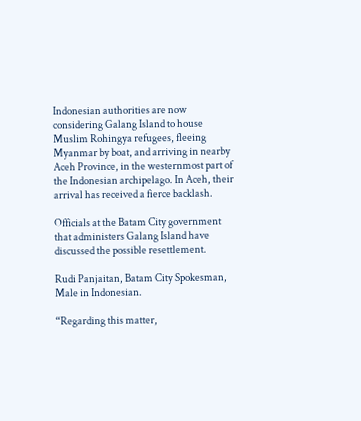Indonesian authorities are now considering Galang Island to house Muslim Rohingya refugees, fleeing Myanmar by boat, and arriving in nearby Aceh Province, in the westernmost part of the Indonesian archipelago. In Aceh, their arrival has received a fierce backlash.

Officials at the Batam City government that administers Galang Island have discussed the possible resettlement.

Rudi Panjaitan, Batam City Spokesman, Male in Indonesian.

“Regarding this matter,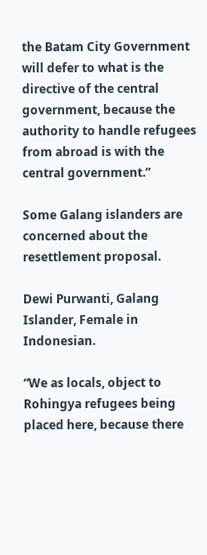the Batam City Government will defer to what is the directive of the central government, because the authority to handle refugees from abroad is with the central government.”

Some Galang islanders are concerned about the resettlement proposal.

Dewi Purwanti, Galang Islander, Female in Indonesian.

“We as locals, object to Rohingya refugees being placed here, because there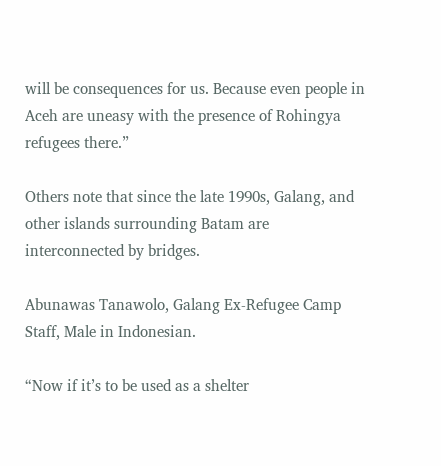will be consequences for us. Because even people in Aceh are uneasy with the presence of Rohingya refugees there.”

Others note that since the late 1990s, Galang, and other islands surrounding Batam are interconnected by bridges.

Abunawas Tanawolo, Galang Ex-Refugee Camp Staff, Male in Indonesian.

“Now if it’s to be used as a shelter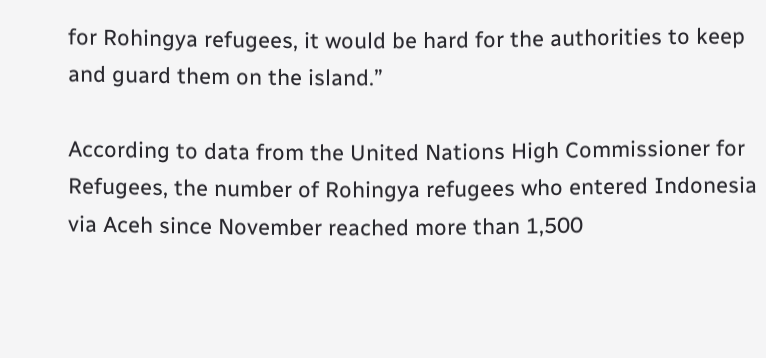for Rohingya refugees, it would be hard for the authorities to keep and guard them on the island.”

According to data from the United Nations High Commissioner for Refugees, the number of Rohingya refugees who entered Indonesia via Aceh since November reached more than 1,500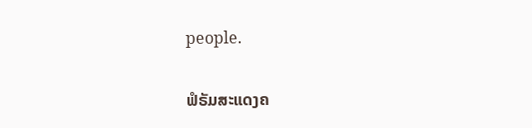people.

ຟໍຣັມສະແດງຄ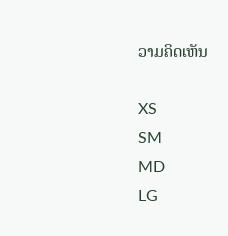ວາມຄິດເຫັນ

XS
SM
MD
LG